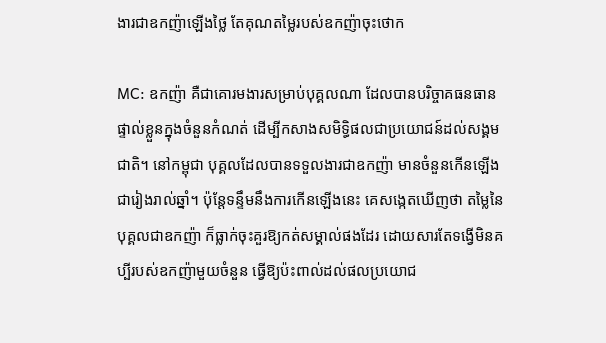ងារជាឧកញ៉ាឡើងថ្លៃ តែគុណតម្លៃរបស់ឧកញ៉ាចុះថោក

MC: ឧកញ៉ា គឺជាគោរមងារសម្រាប់បុគ្គលណា ដែលបានបរិច្ចាគធនធានផ្ទាល់ខ្លួនក្នុងចំនួនកំណត់ ដើម្បីកសាងសមិទ្ធិផលជាប្រយោជន៍ដល់សង្គមជាតិ។ នៅកម្ពុជា បុគ្គលដែលបានទទួលងារជាឧកញ៉ា មានចំនួនកើនឡើងជារៀងរាល់ឆ្នាំ។ ប៉ុន្តែទន្ទឹមនឹងការកើនឡើងនេះ គេសង្កេតឃើញថា តម្លៃនៃបុគ្គលជាឧកញ៉ា ក៏ធ្លាក់ចុះគួរឱ្យកត់សម្គាល់ផងដែរ ដោយសារតែទង្វើមិនគប្បីរបស់ឧកញ៉ាមួយចំនួន ធ្វើឱ្យប៉ះពាល់ដល់ផលប្រយោជ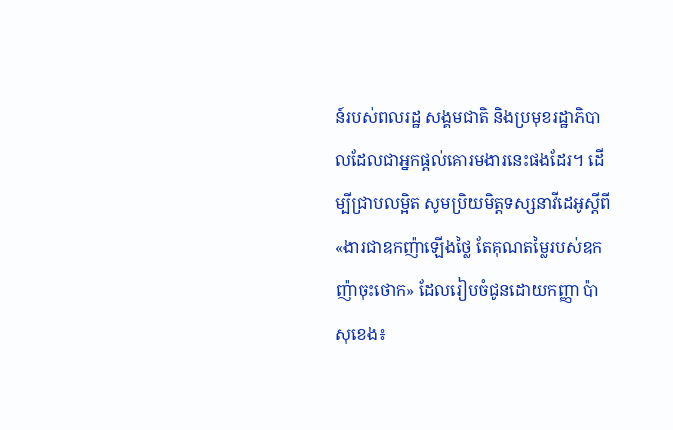ន៍របស់ពលរដ្ឋ សង្គមជាតិ និងប្រមុខរដ្ឋាភិបាលដែលជាអ្នកផ្ដល់គោរមងារនេះផងដែរ។ ដើម្បីជ្រាបលម្អិត សូមប្រិយមិត្តទស្សនាវីដេអូស្តីពី «ងារជាឧកញ៉ាឡើងថ្លៃ តែគុណតម្លៃរបស់ឧកញ៉ាចុះថោក» ដែលរៀបចំជូនដោយកញ្ញា ប៉ា សុខេង៖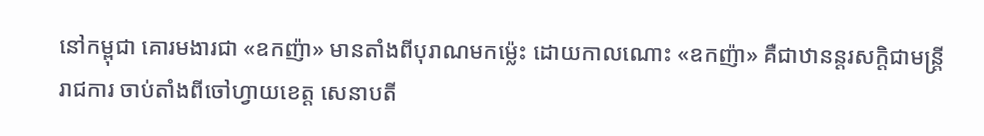នៅកម្ពុជា គោរមងារជា «ឧកញ៉ា» មានតាំងពីបុរាណមកម្ល៉េះ ដោយកាលណោះ «ឧកញ៉ា» គឺជាឋានន្តរសក្តិជាមន្ដ្រីរាជការ ចាប់តាំងពីចៅហ្វាយខេត្ត សេនាបតី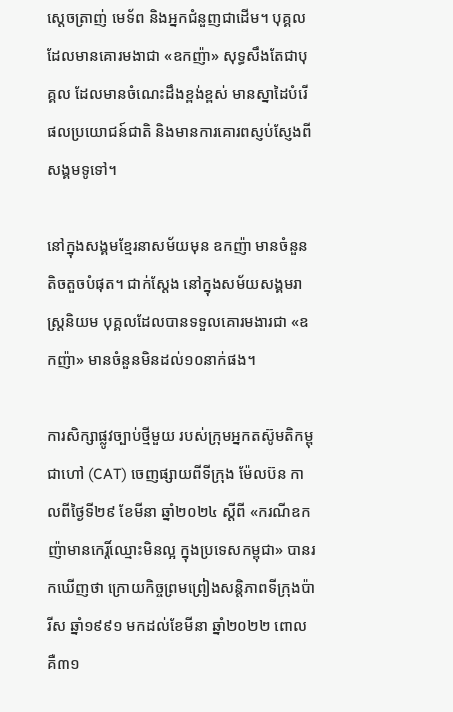ស្ដេចត្រាញ់ មេទ័ព និងអ្នកជំនួញជាដើម។ បុគ្គលដែលមានគោរមងាជា «ឧកញ៉ា» សុទ្ធសឹងតែជាបុគ្គល ដែលមានចំណេះដឹងខ្ពង់ខ្ពស់ មានស្នាដៃបំរើផលប្រយោជន៍ជាតិ និងមានការគោរពស្ញប់ស្ញែងពីសង្គមទូទៅ។

នៅក្នុងសង្គមខ្មែរនាសម័យមុន ឧកញ៉ា មានចំនួនតិចតួចបំផុត។ ជាក់ស្ដែង នៅក្នុងសម័យសង្គមរាស្ត្រនិយម បុគ្គលដែលបានទទួលគោរមងារជា «ឧកញ៉ា» មានចំនួនមិនដល់១០នាក់ផង។

ការសិក្សាផ្លូវច្បាប់ថ្មីមួយ របស់ក្រុមអ្នកតស៊ូមតិកម្ពុជាហៅ (CAT) ចេញផ្សាយពីទីក្រុង ម៉ែលប៊ន កាលពីថ្ងៃទី២៩ ខែមីនា ឆ្នាំ២០២៤ ស្តីពី «ករណីឧកញ៉ាមានកេរ្តិ៍ឈ្មោះមិនល្អ ក្នុងប្រទេសកម្ពុជា» បានរកឃើញថា ក្រោយកិច្ចព្រមព្រៀងសន្តិភាពទីក្រុងប៉ារីស ឆ្នាំ១៩៩១ មកដល់ខែមីនា ឆ្នាំ២០២២ ពោលគឺ៣១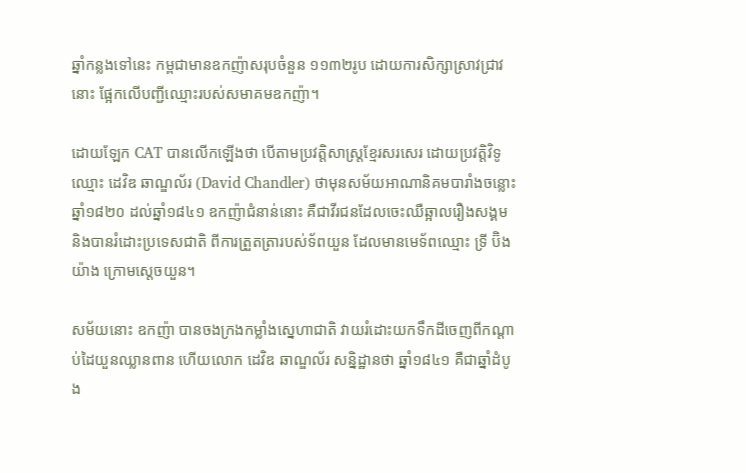ឆ្នាំកន្លងទៅនេះ កម្ពជាមានឧកញ៉ាសរុបចំនួន ១១៣២រូប ដោយការសិក្សាស្រាវជ្រាវនោះ ផ្អែកលើបញ្ជីឈ្មោះរបស់សមាគមឧកញ៉ា។

ដោយឡែក CAT បានលើកឡើងថា បើតាមប្រវត្តិសាស្ត្រខ្មែរសរសេរ ដោយប្រវត្តិវិទូឈ្មោះ ដេវិឌ ឆាណ្ឌល័រ (David Chandler) ថាមុនសម័យអាណានិគមបារាំងចន្លោះ ឆ្នាំ១៨២០ ដល់ឆ្នាំ១៨៤១ ឧកញ៉ាជំនាន់នោះ គឺជាវីរជនដែលចេះឈឺឆ្អាលរឿងសង្គម និងបានរំដោះប្រទេសជាតិ ពីការត្រួតត្រារបស់ទ័ពយួន ដែលមានមេទ័ពឈ្មោះ ទ្រី ប៊ិងយ៉ាង ក្រោមស្តេចយួន។

សម័យនោះ ឧកញ៉ា បានចងក្រងកម្លាំងស្នេហាជាតិ វាយរំដោះយកទឹកដីចេញពីកណ្តាប់ដៃយួនឈ្លានពាន ហើយលោក ដេវិឌ ឆាណ្ឌល័រ សន្និដ្ឋានថា ឆ្នាំ១៨៤១ គឺជាឆ្នាំដំបូង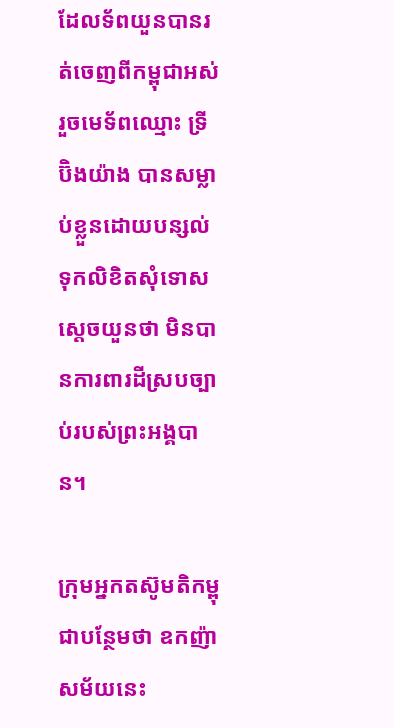ដែលទ័ពយួនបានរត់ចេញពីកម្ពុជាអស់ រួចមេទ័ពឈ្មោះ ទ្រី ប៊ិងយ៉ាង បានសម្លាប់ខ្លួនដោយបន្សល់ទុកលិខិតសុំទោសស្តេចយួនថា មិនបានការពារដីស្របច្បាប់របស់ព្រះអង្គបាន។

ក្រុមអ្នកតស៊ូមតិកម្ពុជាបន្ថែមថា ឧកញ៉ាសម័យនេះ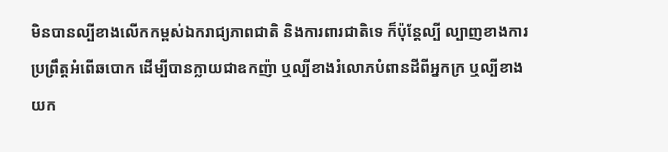មិនបានល្បីខាងលើកកម្ពស់ឯករាជ្យភាពជាតិ និងការពារជាតិទេ ក៏ប៉ុន្តែល្បី ល្បាញខាងការប្រព្រឹត្តអំពើឆបោក ដើម្បីបានក្លាយជាឧកញ៉ា ឬល្បីខាងរំលោភបំពានដីពីអ្នកក្រ ឬល្បីខាងយក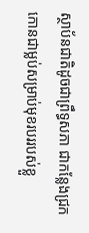ស្ថាប័នជាតិដូចជាព្រឹទ្ធសភា ជាកន្លែងជ្រកកោនជាម្លប់សម្រាប់មុខរបររបស់ខ្លួ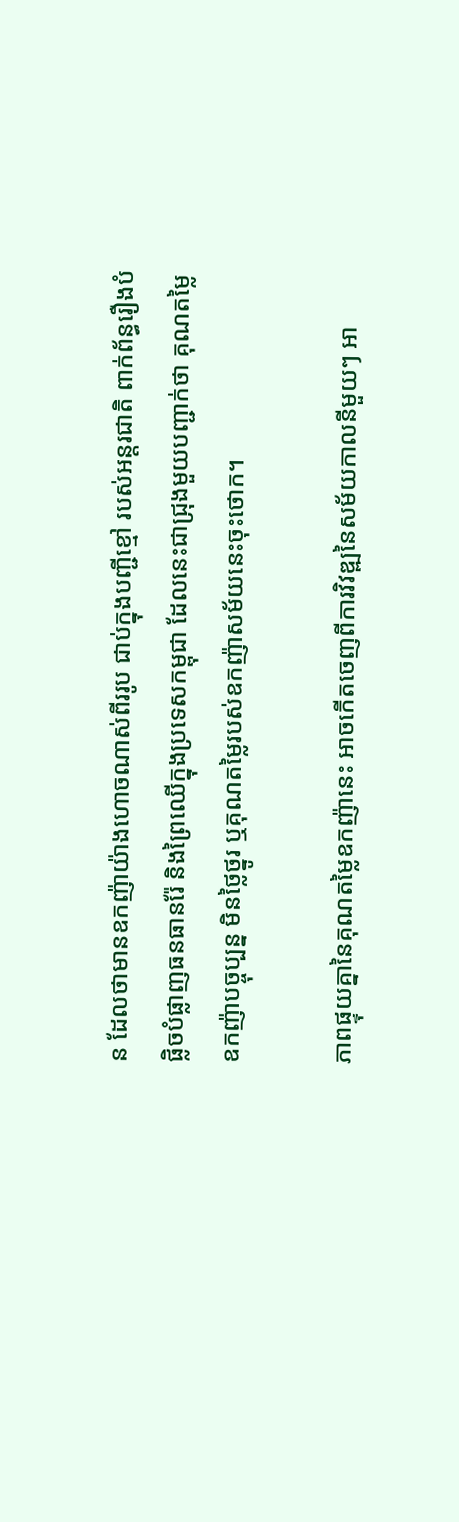ន ដែលថាមានឧកញ៉ាយ៉ាងហោចណាស់ពីររូប ជាប់ក្នុងបញ្ជីខ្មៅ របស់អន្តរជាតិ ពាក់ព័ន្ធរឿងបំផ្លិចបំផ្លាញធនធានរ៉ែ និងព្រៃឈើក្នុងប្រទេសកម្ពុជា ដែលនេះជាជ្រុងមួយបញ្ជាក់ថា គុណតម្លៃឧកញ៉ាបច្ចុប្បន្ន មិនថ្លៃថ្នូរ ឬគុណតម្លៃរបស់ឧកញ៉ាសម័យនេះចុះថោក។

ភាពផ្ទុយគ្នានៃគុណតម្លៃឧកញ៉ានេះ អាចកើតចេញពីការវិវឌ្ឍនៃសម័យកាលនីមួយៗ អា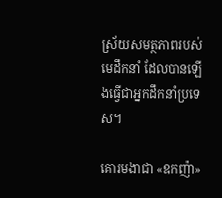ស្រ័យសមត្ថភាពរបស់មេដឹកនាំ ដែលបានឡើងធ្វើជាអ្នកដឹកនាំប្រទេស។

គោរមងាជា «ឧកញ៉ា»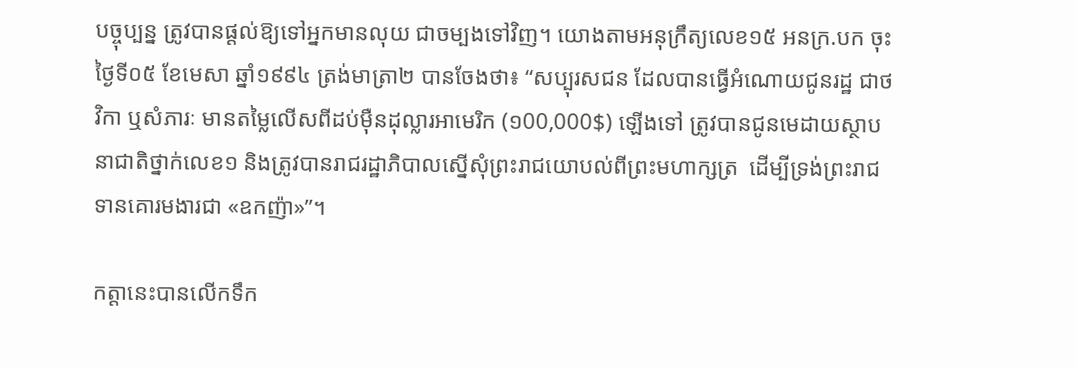បច្ចុប្បន្ន ត្រូវបានផ្ដល់ឱ្យទៅអ្នកមានលុយ ជាចម្បងទៅវិញ។ យោងតាមអនុក្រឹត្យលេខ១៥ អនក្រ.បក ចុះថ្ងៃទី០៥ ខែមេសា ឆ្នាំ១៩៩៤ ត្រង់មាត្រា២ បានចែងថា៖ “សប្បុរសជន ដែលបានធ្វើអំណោយជូនរដ្ឋ ជាថវិកា ឬសំភារៈ មានតម្លៃលើសពីដប់ម៉ឺនដុល្លារអាមេរិក (១00,000$) ឡើងទៅ ត្រូវបានជូនមេដាយស្ថាបនាជាតិថ្នាក់លេខ១ និងត្រូវបានរាជរដ្ឋាភិបាលស្នើសុំព្រះរាជយោបល់ពីព្រះមហាក្សត្រ  ដើម្បីទ្រង់ព្រះរាជទានគោរមងារជា «ឧកញ៉ា»”។

កត្តានេះបានលើកទឹក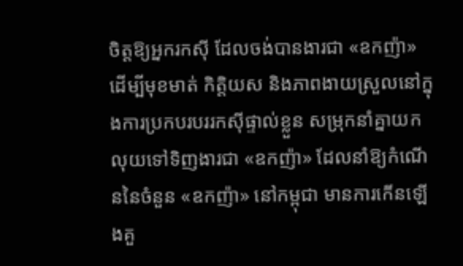ចិត្តឱ្យអ្នករកស៊ី ដែលចង់បានងារជា «ឧកញ៉ា» ដើម្បីមុខមាត់ កិត្តិយស និងភាពងាយស្រួលនៅក្នុងការប្រកបរបររកស៊ីផ្ទាល់ខ្លួន សម្រុកនាំគ្នាយកលុយទៅទិញងារជា «ឧកញ៉ា» ដែលនាំឱ្យកំណើននៃចំនួន «ឧកញ៉ា» នៅកម្ពុជា មានការកើនឡើងគួ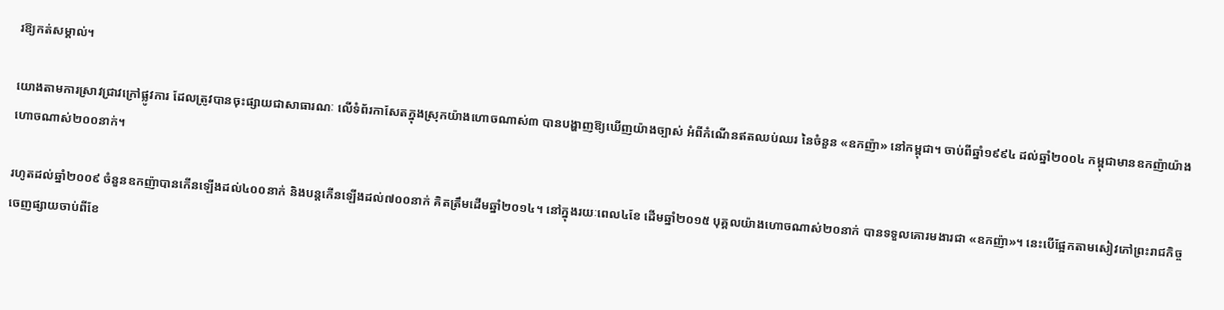រឱ្យកត់សម្គាល់។

យោងតាមការស្រាវជ្រាវក្រៅផ្លូវការ ដែលត្រូវបានចុះផ្សាយជាសាធារណៈ លើទំព័រកាសែតក្នុងស្រុកយ៉ាងហោចណាស់៣ បានបង្ហាញឱ្យឃើញយ៉ាងច្បាស់ អំពីកំណើនឥតឈប់ឈរ នៃចំនួន «ឧកញ៉ា» នៅកម្ពុជា។ ចាប់ពីឆ្នាំ១៩៩៤ ដល់ឆ្នាំ២០០៤ កម្ពុជាមានឧកញ៉ាយ៉ាងហោចណាស់២០០នាក់។

រហូតដល់ឆ្នាំ២០០៩ ចំនួនឧកញ៉ាបានកើនឡើងដល់៤០០នាក់ និងបន្តកើនឡើងដល់៧០០នាក់ គិតត្រឹមដើមឆ្នាំ២០១៤។ នៅក្នុងរយៈពេល៤ខែ ដើមឆ្នាំ២០១៥ បុគ្គលយ៉ាងហោចណាស់២០នាក់ បានទទួលគោរមងារជា «ឧកញ៉ា»។ នេះបើផ្អែកតាមសៀវភៅព្រះរាជកិច្ច ចេញផ្សាយចាប់ពីខែ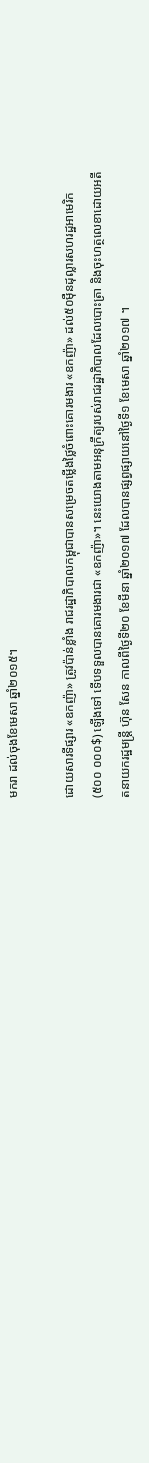មករា ដល់ចុងខែមេសា ឆ្នាំ២០១៥។

ដោយសារទីផ្សារ «ឧកញ៉ា» ត្រូវប៉ាន់ខ្លាំង រាជរដ្ឋាភិបាលកម្ពុជាបានសម្រេចតម្លើងថ្លៃចំពោះគោរមងារ «ឧកញ៉ា» ដល់៥០ម៉ឺនដុល្លារសហរដ្ឋអាមេរិក (៥០០ ០០០$) ឡើងទៅ ទើបទទួលបានគោរមងារជា «ឧកញ៉ា»។ នេះយោងតាមអនុក្រឹត្យរបស់រាជរដ្ឋាភិបាលដែលបោះត្រា និងចុះហត្ថលេខាដោយអតីតនាយករដ្ឋមន្ត្រី ហ៊ុន សែន កាលពីថ្ងៃទី២០ ខែមីនា ឆ្នាំ២០១៧ ដែលបានផ្សព្វផ្សាយនៅថ្ងៃទី១ ខែមេសា ឆ្នាំ២០១៧ ។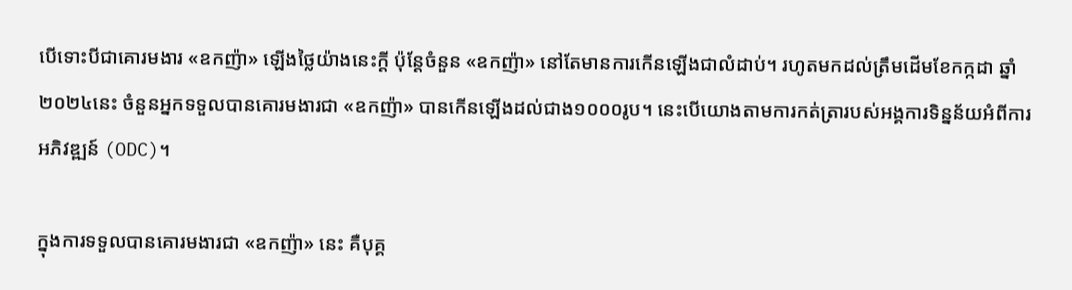បើទោះបីជាគោរមងារ «ឧកញ៉ា» ឡើងថ្លៃយ៉ាងនេះក្ដី ប៉ុន្តែចំនួន «ឧកញ៉ា» នៅតែមានការកើនឡើងជាលំដាប់។ រហូតមកដល់ត្រឹមដើមខែកក្កដា ឆ្នាំ២០២៤នេះ ចំនួនអ្នកទទួលបានគោរមងារជា «ឧកញ៉ា» បានកើនឡើងដល់ជាង១០០០រូប។ នេះបើយោងតាមការកត់ត្រារបស់អង្គការទិន្នន័យអំពីការអភិវឌ្ឍន៍ (ODC)។

ក្នុងការទទួលបានគោរមងារជា «ឧកញ៉ា» នេះ គឺបុគ្គ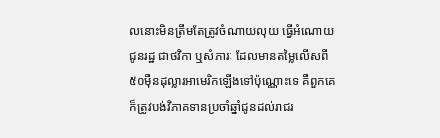លនោះមិនត្រឹមតែត្រូវចំណាយលុយ ធ្វើអំណោយជូនរដ្ឋ ជាថវិកា ឬសំភារៈ ដែលមានតម្លៃលើសពី៥០ម៉ឺនដុល្លារអាមេរិកឡើងទៅប៉ុណ្ណោះទេ គឺពួកគេក៏ត្រូវបង់វិភាគទានប្រចាំឆ្នាំជូនដល់រាជរ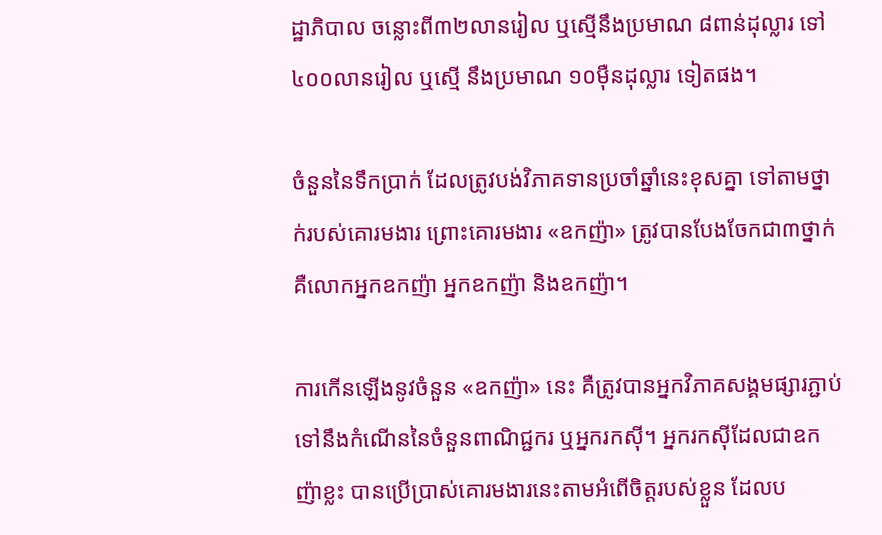ដ្ឋាភិបាល ចន្លោះពី៣២លានរៀល ឬស្មើនឹងប្រមាណ ៨ពាន់ដុល្លារ ទៅ៤០០លានរៀល ឬស្មើ នឹងប្រមាណ ១០ម៉ឺនដុល្លារ ទៀតផង។

ចំនួននៃទឹកប្រាក់ ដែលត្រូវបង់វិភាគទានប្រចាំឆ្នាំនេះខុសគ្នា ទៅតាមថ្នាក់របស់គោរមងារ ព្រោះគោរមងារ «ឧកញ៉ា» ត្រូវបានបែងចែកជា៣ថ្នាក់ គឺលោកអ្នកឧកញ៉ា អ្នកឧកញ៉ា និងឧកញ៉ា។

ការកើនឡើងនូវចំនួន «ឧកញ៉ា» នេះ គឺត្រូវបានអ្នកវិភាគសង្គមផ្សារភ្ជាប់ទៅនឹងកំណើននៃចំនួនពាណិជ្ជករ ឬអ្នករកស៊ី។ អ្នករកស៊ីដែលជាឧកញ៉ាខ្លះ បានប្រើប្រាស់គោរមងារនេះតាមអំពើចិត្តរបស់ខ្លួន ដែលប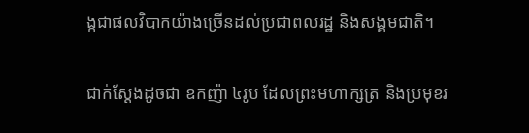ង្កជាផលវិបាកយ៉ាងច្រើនដល់ប្រជាពលរដ្ឋ និងសង្គមជាតិ។

ជាក់ស្ដែងដូចជា ឧកញ៉ា ៤រូប ដែលព្រះមហាក្សត្រ និងប្រមុខរ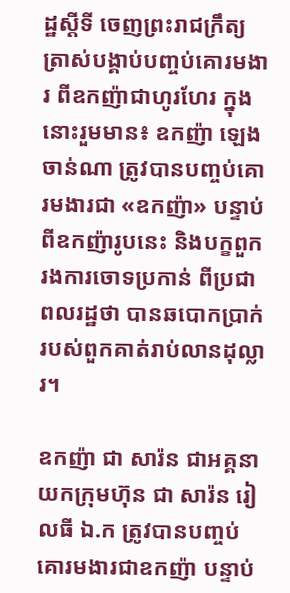ដ្ឋស្ដីទី ចេញព្រះរាជក្រឹត្យត្រាស់បង្គាប់បញ្ចប់គោរមងារ ពីឧកញ៉ាជាហូរហែរ ក្នុងនោះរួមមាន៖ ឧកញ៉ា ឡេង ចាន់ណា ត្រូវបានបញ្ចប់គោរមងារជា «ឧកញ៉ា» បន្ទាប់ពីឧកញ៉ារូបនេះ និងបក្ខពួករងការចោទប្រកាន់ ពីប្រជាពលរដ្ឋថា បានឆបោកប្រាក់របស់ពួកគាត់រាប់លានដុល្លារ។

ឧកញ៉ា ជា សារ៉ន ជាអគ្គនាយកក្រុមហ៊ុន ជា សារ៉ន រៀលធី ឯ.ក ត្រូវបានបញ្ចប់គោរមងារជាឧកញ៉ា បន្ទាប់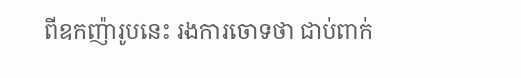ពីឧកញ៉ារូបនេះ រងការចោទថា ជាប់ពាក់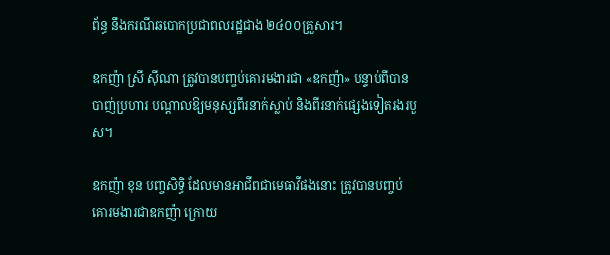ព័ន្ធ នឹងករណីឆបោកប្រជាពលរដ្ឋជាង ២៤០០គ្រួសារ។

ឧកញ៉ា ស្រី ស៊ីណា ត្រូវបានបញ្ចប់គោរមងារជា «ឧកញ៉ា» បន្ទាប់ពីបានបាញ់ប្រហារ បណ្តាលឱ្យមនុស្សពីរនាក់ស្លាប់ និងពីរនាក់ផ្សេងទៀតរងរបួស។

ឧកញ៉ា ខុន បញ្ចសិទ្ធិ ដែលមានអាជីពជាមេធាវីផងនោះ ត្រូវបានបញ្ចប់គោរមងារជាឧកញ៉ា ក្រោយ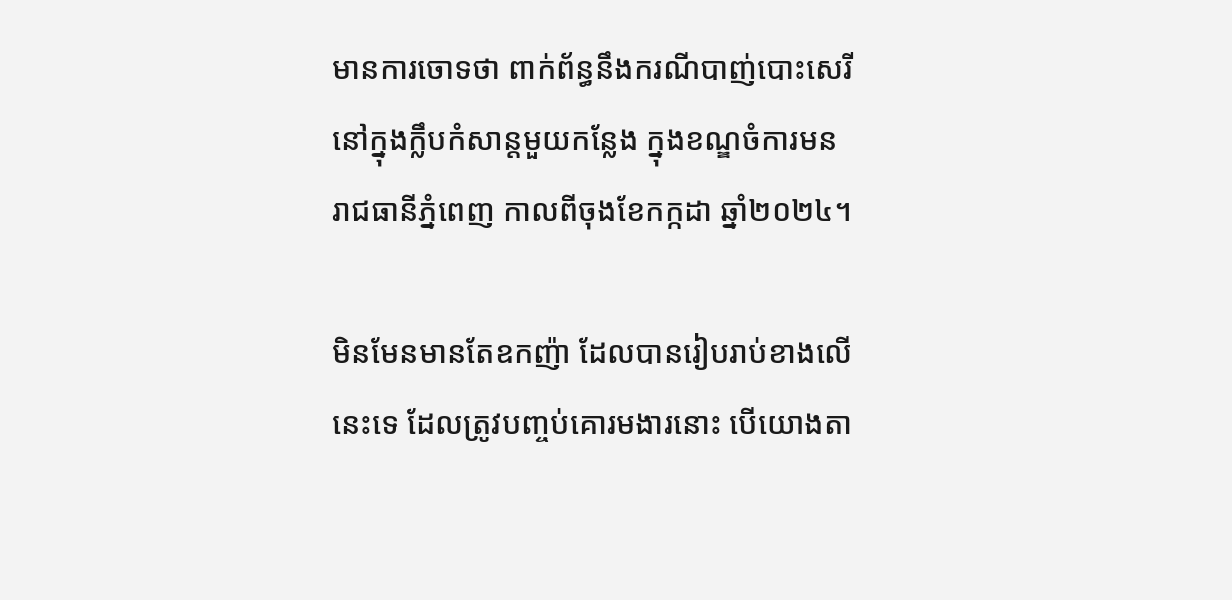មានការចោទថា ពាក់ព័ន្ធនឹងករណីបាញ់បោះសេរី នៅក្នុងក្លឹបកំសាន្តមួយកន្លែង ក្នុងខណ្ឌចំការមន រាជធានីភ្នំពេញ កាលពីចុងខែកក្កដា ឆ្នាំ២០២៤។

មិនមែនមានតែឧកញ៉ា ដែលបានរៀបរាប់ខាងលើនេះទេ ដែលត្រូវបញ្ចប់គោរមងារនោះ បើយោងតា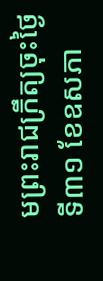មព្រះរាជក្រឹត្យចុះថ្ងៃទី៣១ ខែឧសភា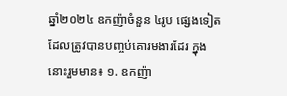ឆ្នាំ២០២៤ ឧកញ៉ាចំនួន ៤រូប ផ្សេងទៀតដែលត្រូវបានបញ្ចប់គោរមងារដែរ ក្នុងនោះរួមមាន៖ ១. ឧកញ៉ា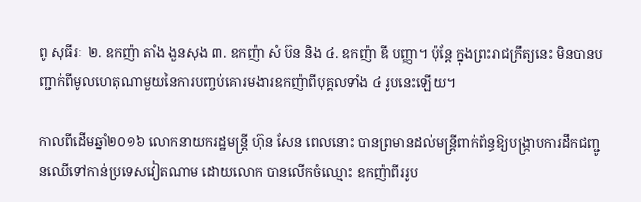ពូ សុធីរៈ  ២. ឧកញ៉ា តាំង ងួនសុង ៣. ឧកញ៉ា សំ ប៊ន និង ៤. ឧកញ៉ា ឌី បញ្ញា។ ប៉ុន្ដែ ក្នុងព្រះរាជក្រឹត្យនេះ មិនបានបញ្ជាក់ពីមូលហេតុណាមួយនៃការបញ្ចប់គោរមងារឧកញ៉ាពីបុគ្គលទាំង ៤ រូបនេះឡើយ។

កាលពីដើមឆ្នាំ២០១៦ លោកនាយករដ្ឋមន្ត្រី ហ៊ុន សែន ពេលនោះ បានព្រមានដល់មន្ត្រីពាក់ព័ន្ធឱ្យបង្ក្រាបការដឹកជញ្ជូនឈើទៅកាន់ប្រទេសវៀតណាម ដោយលោក បានលើកចំឈ្មោះ ឧកញ៉ាពីររូប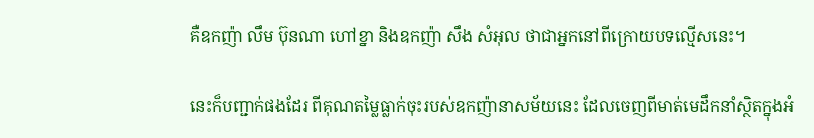គឺឧកញ៉ា លឹម ប៊ុនណា ហៅខ្នា និងឧកញ៉ា សឹង សំអុល ថាជាអ្នកនៅពីក្រោយបទល្មើសនេះ។

នេះក៏បញ្ជាក់ផងដែរ ពីគុណតម្លៃធ្លាក់ចុះរបស់ឧកញ៉ានាសម័យនេះ ដែលចេញពីមាត់មេដឹកនាំស្ថិតក្នុងអំ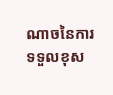ណាចនៃការទទួលខុស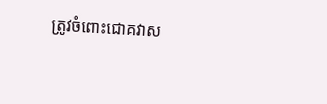ត្រូវចំពោះជោគវាស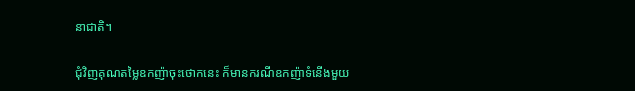នាជាតិ។

ជុំវិញគុណតម្លៃឧកញ៉ាចុះថោកនេះ ក៏មានករណីឧកញ៉ាទំនើងមួយ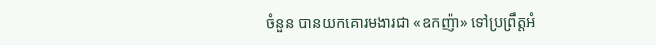ចំនួន បានយកគោរមងារជា «ឧកញ៉ា» ទៅប្រព្រឹត្តអំ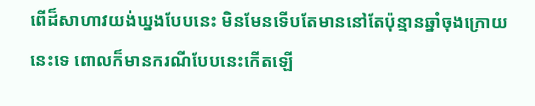ពើដ៏សាហាវយង់ឃ្នងបែបនេះ មិនមែនទើបតែមាននៅតែប៉ុន្មានឆ្នាំចុងក្រោយនេះទេ ពោលក៏មានករណីបែបនេះកើតឡើ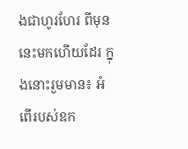ងជាហូរហែរ ពីមុននេះមកហើយដែរ ក្នុងនោះរួមមាន៖ អំពើរបស់ឧក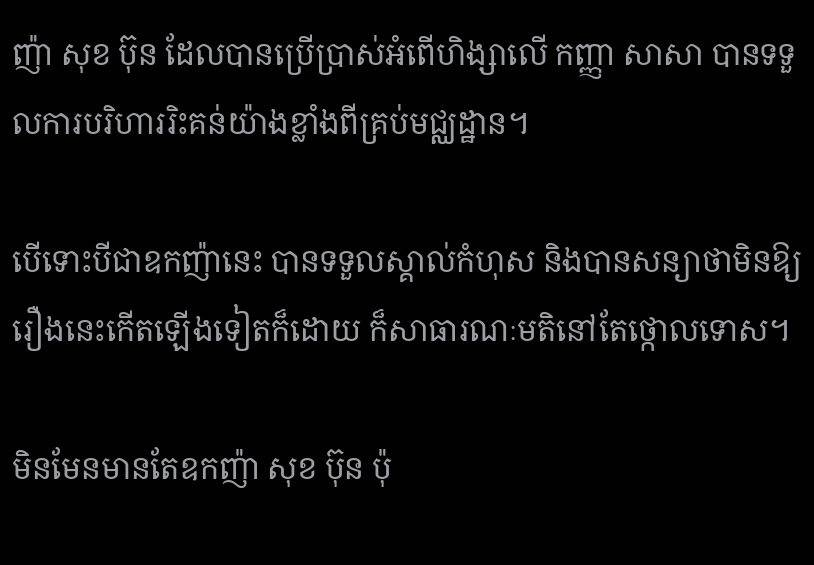ញ៉ា សុខ ប៊ុន ដែលបានប្រើប្រាស់អំពើហិង្សាលើ កញ្ញា សាសា បានទទួលការបរិហាររិះគន់យ៉ាងខ្លាំងពីគ្រប់មជ្ឈដ្ឋាន។

បើទោះបីជាឧកញ៉ានេះ បានទទួលស្គាល់កំហុស និងបានសន្យាថាមិនឱ្យរឿងនេះកើតឡើងទៀតក៏ដោយ ក៏សាធារណៈមតិនៅតែថ្កោលទោស។

មិនមែនមានតែឧកញ៉ា សុខ ប៊ុន ប៉ុ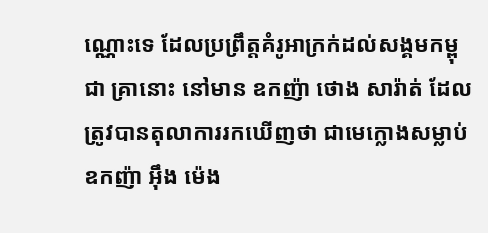ណ្ណោះទេ ដែលប្រព្រឹត្តគំរូអាក្រក់ដល់សង្គមកម្ពុជា គ្រានោះ នៅមាន ឧកញ៉ា ថោង សារ៉ាត់ ដែលត្រូវបានតុលាការរកឃើញថា ជាមេក្លោងសម្លាប់ឧកញ៉ា អ៊ឹង ម៉េង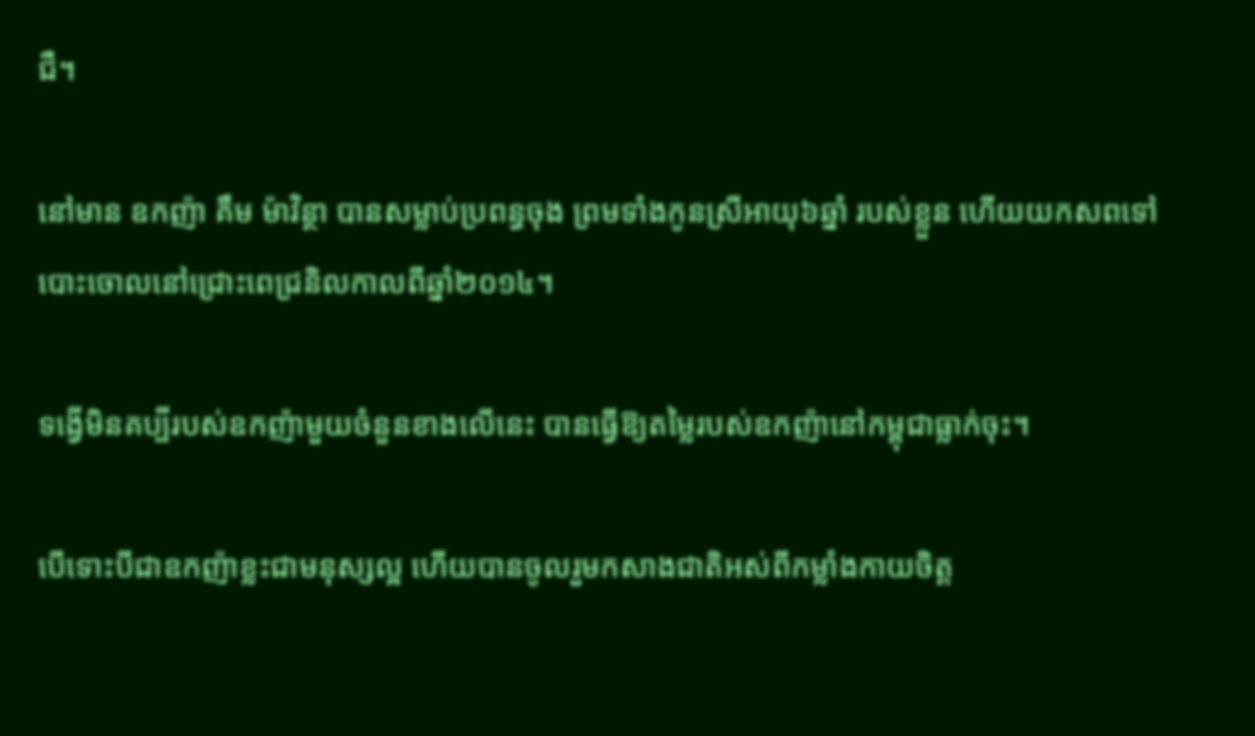ជឺ។

នៅមាន ឧកញ៉ា គឹម ម៉ាវិន្ថា បានសម្លាប់ប្រពន្ធចុង ព្រមទាំងកូនស្រីអាយុ៦ឆ្នាំ របស់ខ្លួន ហើយយកសពទៅបោះចោលនៅជ្រោះពេជ្រនិលកាលពីឆ្នាំ២០១៤។

ទង្វើមិនគប្បីរបស់ឧកញ៉ាមួយចំនួនខាងលើនេះ បានធ្វើឱ្យតម្លៃរបស់ឧកញ៉ានៅកម្ពុជាធ្លាក់ចុះ។

បើទោះបីជាឧកញ៉ាខ្លះជាមនុស្សល្អ ហើយបានចូលរួមកសាងជាតិអស់ពីកម្លាំងកាយចិត្ត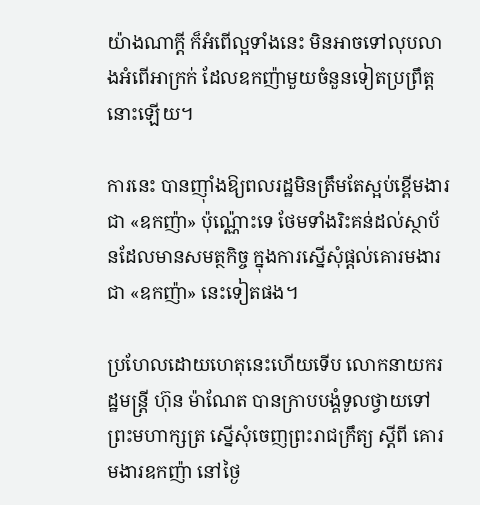យ៉ាងណាក្ដី ក៏អំពើល្អទាំងនេះ មិនអាចទៅលុបលាងអំពើអាក្រក់ ដែលឧកញ៉ាមួយចំនួនទៀតប្រព្រឹត្តនោះឡើយ។

ការនេះ បានញ៉ាំងឱ្យពលរដ្ឋមិនត្រឹមតែស្អប់ខ្ពើមងារជា «ឧកញ៉ា» ប៉ុណ្ណ៉ោះទេ ថែមទាំងរិះគន់ដល់ស្ថាប័នដែលមានសមត្ថកិច្ច ក្នុងការស្នើសុំផ្ដល់គោរមងារជា «ឧកញ៉ា» នេះទៀតផង។

ប្រហែលដោយហេតុនេះហើយទើប លោកនាយករដ្ឋមន្ត្រី ហ៊ុន ម៉ាណែត បានក្រាបបង្គំទូលថ្វាយទៅព្រះមហាក្សត្រ ស្នើសុំចេញព្រះរាជក្រឹត្យ ស្ដីពី គោរមងារឧកញ៉ា នៅថ្ងៃ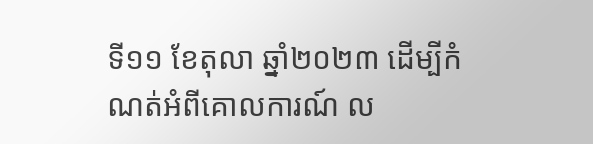ទី១១ ខែតុលា ឆ្នាំ២០២៣ ដើម្បីកំណត់អំពីគោលការណ៍ ល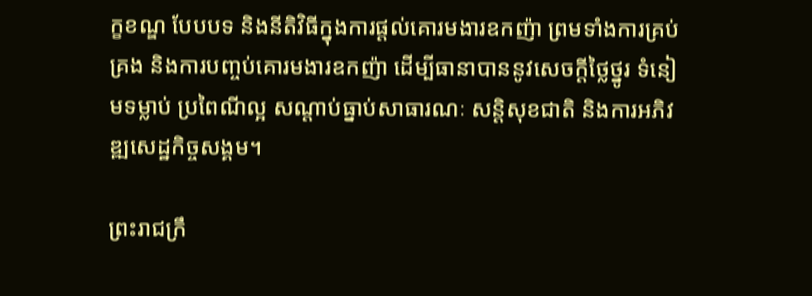ក្ខខណ្ឌ បែបបទ និងនីតិវិធីក្នុងការផ្តល់គោរមងារឧកញ៉ា ព្រមទាំងការគ្រប់គ្រង និងការបញ្ចប់គោរមងារឧកញ៉ា ដើម្បីធានាបាននូវសេចក្ដីថ្លៃថ្នូរ ទំនៀមទម្លាប់ ប្រពៃណីល្អ សណ្តាប់ធ្នាប់សាធារណៈ សន្តិសុខជាតិ និងការអភិវឌ្ឍសេដ្ឋកិច្ចសង្គម។

ព្រះរាជក្រឹ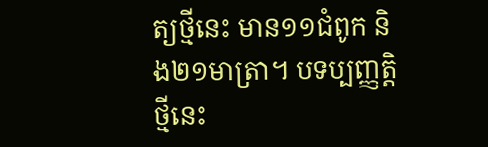ត្យថ្មីនេះ មាន១១ជំពូក និង២១មាត្រា។ បទប្បញ្ញត្តិថ្មីនេះ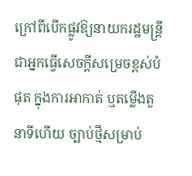ក្រៅពីបើកផ្លូវឱ្យនាយករដ្ឋមន្រ្តី ជាអ្នកធ្វើសេចក្តីសម្រេចខ្ពស់បំផុត ក្នុងការអាកាត់ ឬតម្លើងតួនាទីហើយ ច្បាប់ថ្មីសម្រាប់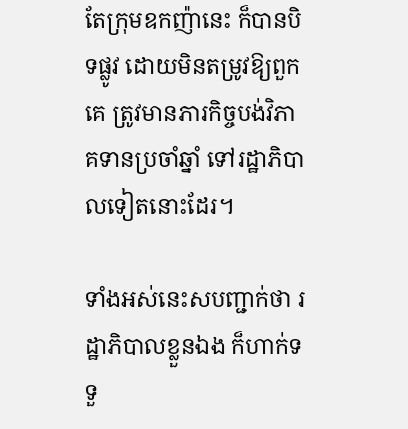តែក្រុមឧកញ៉ានេះ ក៏បានបិទផ្លូវ ដោយមិនតម្រូវឱ្យពួកគេ ត្រូវមានភារកិច្ចបង់វិភាគទានប្រចាំឆ្នាំ ទៅរដ្ឋាភិបាលទៀតនោះដែរ។

ទាំងអស់នេះសបញ្ជាក់ថា រដ្ឋាភិបាលខ្លួនឯង ក៏ហាក់ទទួ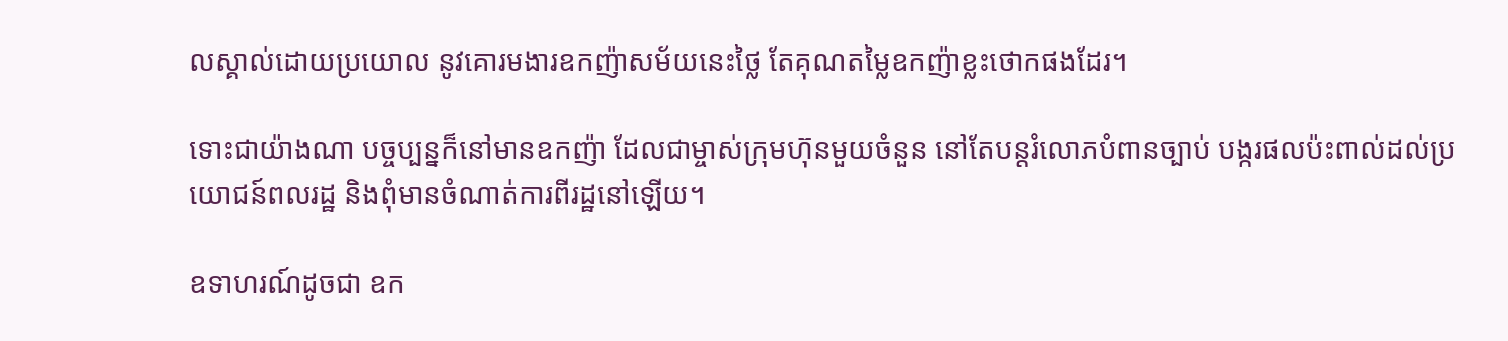លស្គាល់ដោយប្រយោល នូវគោរមងារឧកញ៉ាសម័យនេះថ្លៃ តែគុណតម្លៃឧកញ៉ាខ្លះថោកផងដែរ។

ទោះជាយ៉ាងណា បច្ចប្បន្នក៏នៅមានឧកញ៉ា ដែលជាម្ចាស់ក្រុមហ៊ុនមួយចំនួន នៅតែបន្តរំលោភបំពានច្បាប់ បង្ករផលប៉ះពាល់ដល់ប្រយោជន៍ពលរដ្ឋ និងពុំមានចំណាត់ការពីរដ្ឋនៅឡើយ។

ឧទាហរណ៍ដូចជា ឧក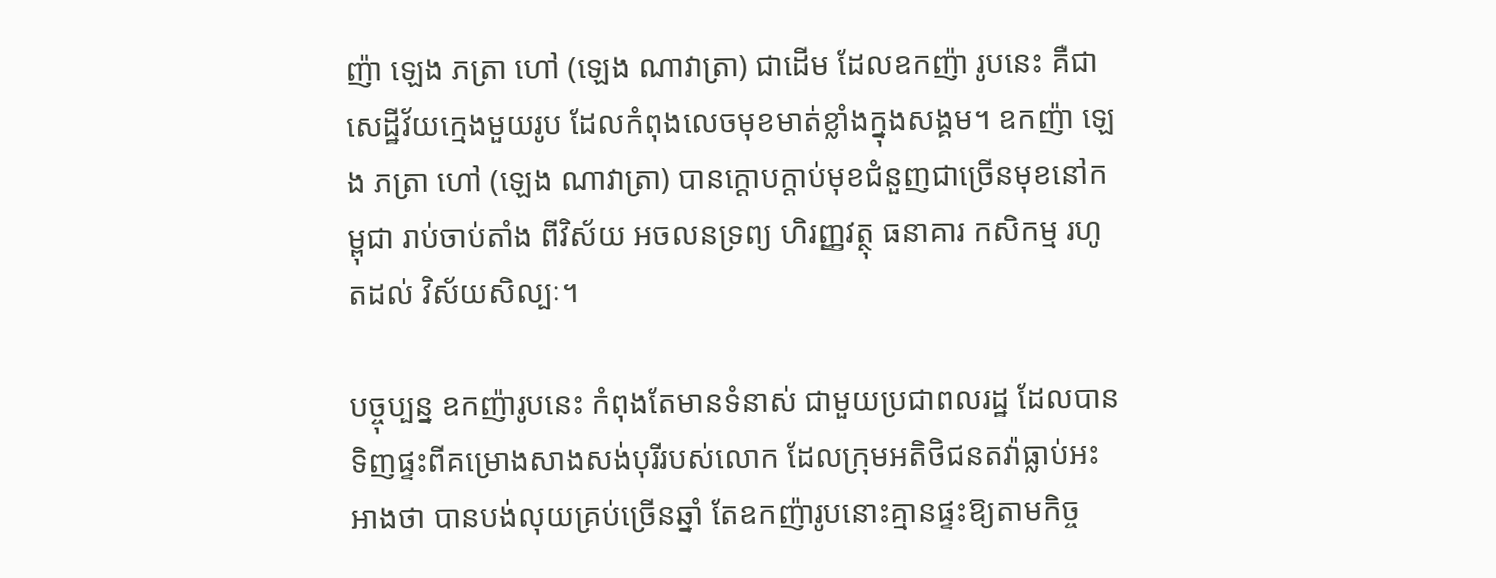ញ៉ា ឡេង ភត្រា ហៅ (ឡេង ណាវាត្រា) ជាដើម ដែលឧកញ៉ា រូបនេះ គឺជាសេដ្ឋីវ័យក្មេងមួយរូប ដែលកំពុងលេចមុខមាត់ខ្លាំងក្នុងសង្គម។ ឧកញ៉ា ឡេង ភត្រា ហៅ (ឡេង ណាវាត្រា) បានក្ដោបក្ដាប់មុខជំនួញជាច្រើនមុខនៅកម្ពុជា រាប់ចាប់តាំង ពីវិស័យ អចលនទ្រព្យ ហិរញ្ញវត្ថុ ធនាគារ កសិកម្ម រហូតដល់ វិស័យសិល្បៈ។

បច្ចុប្បន្ន ឧកញ៉ារូបនេះ កំពុងតែមានទំនាស់ ជាមួយប្រជាពលរដ្ឋ ដែលបានទិញផ្ទះពីគម្រោងសាងសង់បុរីរបស់លោក ដែលក្រុមអតិថិជនតវ៉ាធ្លាប់អះអាងថា បានបង់លុយគ្រប់ច្រើនឆ្នាំ តែឧកញ៉ារូបនោះគ្មានផ្ទះឱ្យតាមកិច្ច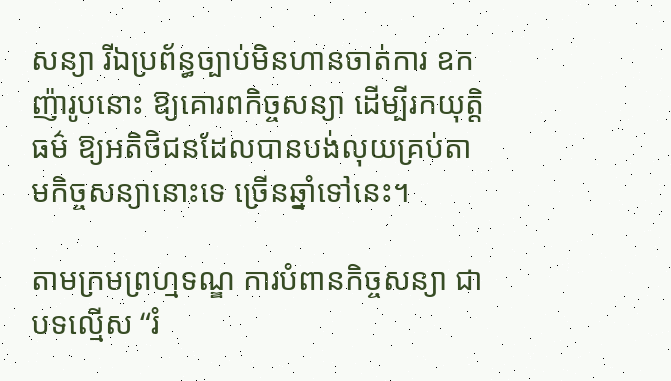សន្យា រីឯប្រព័ន្ធច្បាប់មិនហានចាត់ការ ឧកញ៉ារូបនោះ ឱ្យគោរពកិច្ចសន្យា ដើម្បីរកយុត្តិធម៌ ឱ្យអតិថិជនដែលបានបង់លុយគ្រប់តាមកិច្ចសន្យានោះទេ ច្រើនឆ្នាំទៅនេះ។

តាមក្រមព្រហ្មទណ្ឌ ការបំពានកិច្ចសន្យា ជាបទល្មើស “រំ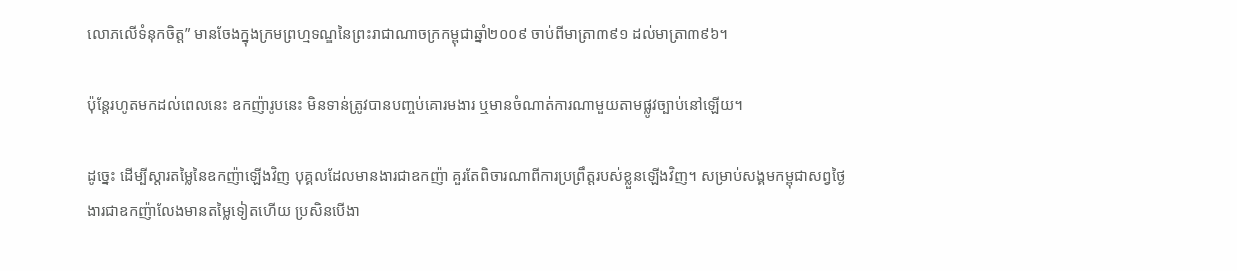លោភលើទំនុកចិត្ត” មានចែងក្នុងក្រមព្រហ្មទណ្ឌនៃព្រះរាជាណាចក្រកម្ពុជាឆ្នាំ២០០៩ ចាប់ពីមាត្រា៣៩១ ដល់មាត្រា៣៩៦។

ប៉ុន្ដែរហូតមកដល់ពេលនេះ ឧកញ៉ារូបនេះ មិនទាន់ត្រូវបានបញ្ចប់គោរមងារ ឬមានចំណាត់ការណាមួយតាមផ្លូវច្បាប់នៅឡើយ។

ដូច្នេះ ដើម្បីស្ដារតម្លៃនៃឧកញ៉ាឡើងវិញ បុគ្គលដែលមានងារជាឧកញ៉ា គួរតែពិចារណាពីការប្រព្រឹត្តរបស់ខ្លួនឡើងវិញ។ សម្រាប់សង្គមកម្ពុជាសព្វថ្ងៃ ងារជាឧកញ៉ាលែងមានតម្លៃទៀតហើយ ប្រសិនបើងា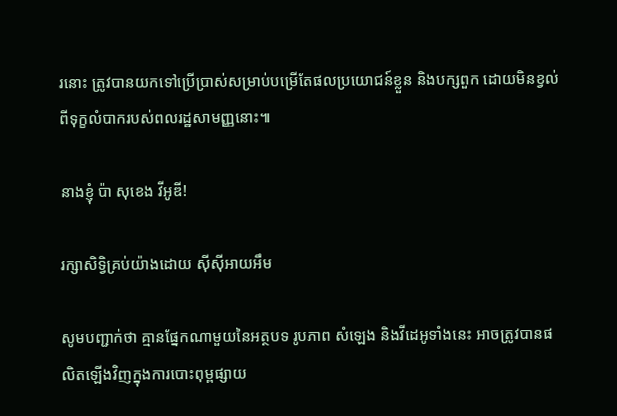រនោះ ត្រូវបានយកទៅប្រើប្រាស់សម្រាប់បម្រើតែផលប្រយោជន៍ខ្លួន និងបក្សពួក ដោយមិនខ្វល់ពីទុក្ខលំបាករបស់ពលរដ្ឋសាមញ្ញនោះ៕

នាងខ្ញុំ ប៉ា សុខេង វីអូឌី!

រក្សាសិទ្វិគ្រប់យ៉ាងដោយ ស៊ីស៊ីអាយអឹម

សូមបញ្ជាក់ថា គ្មានផ្នែកណាមួយនៃអត្ថបទ រូបភាព សំឡេង និងវីដេអូទាំងនេះ អាចត្រូវបានផលិតឡើងវិញក្នុងការបោះពុម្ពផ្សាយ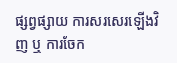ផ្សព្វផ្សាយ ការសរសេរឡើងវិញ ឬ ការចែក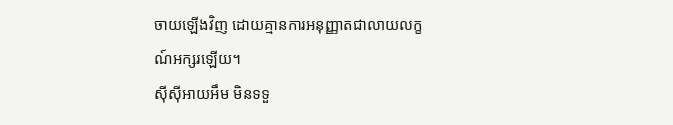ចាយឡើងវិញ ដោយគ្មានការអនុញ្ញាតជាលាយលក្ខណ៍អក្សរឡើយ។
ស៊ីស៊ីអាយអឹម មិនទទួ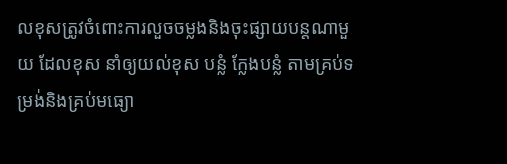លខុសត្រូវចំពោះការលួចចម្លងនិងចុះផ្សាយបន្តណាមួយ ដែលខុស នាំឲ្យយល់ខុស បន្លំ ក្លែងបន្លំ តាមគ្រប់ទម្រង់និងគ្រប់មធ្យោ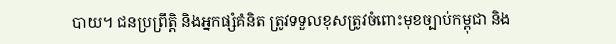បាយ។ ជនប្រព្រឹត្តិ និងអ្នកផ្សំគំនិត ត្រូវទទួលខុសត្រូវចំពោះមុខច្បាប់កម្ពុជា និង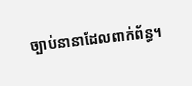ច្បាប់នានាដែលពាក់ព័ន្ធ។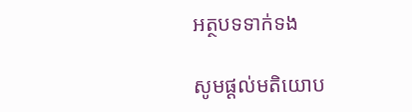អត្ថបទទាក់ទង

សូមផ្ដល់មតិយោប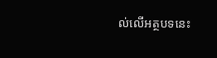ល់លើអត្ថបទនេះ